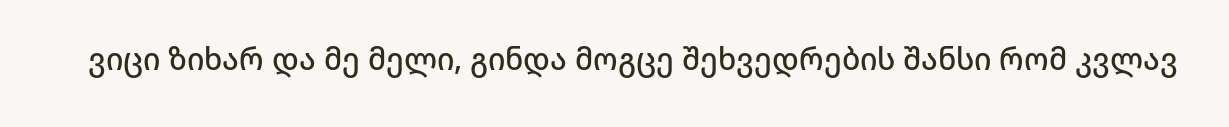ვიცი ზიხარ და მე მელი, გინდა მოგცე შეხვედრების შანსი რომ კვლავ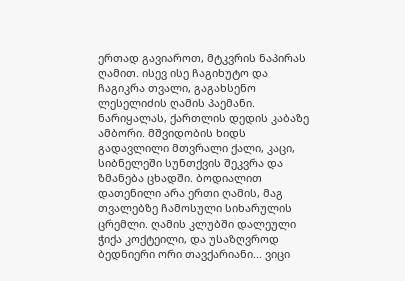ერთად გავიაროთ, მტკვრის ნაპირას ღამით. ისევ ისე ჩაგიხუტო და ჩაგიკრა თვალი, გაგახსენო ლესელიძის ღამის პაემანი. ნარიყალას, ქართლის დედის კაბაზე ამბორი. მშვიდობის ხიდს გადავლილი მთვრალი ქალი, კაცი, სიბნელეში სუნთქვის შეკვრა და ზმანება ცხადში. ბოდიალით დათენილი არა ერთი ღამის, მაგ თვალებზე ჩამოსული სიხარულის ცრემლი. ღამის კლუბში დალეული ჭიქა კოქტეილი, და უსაზღვროდ ბედნიერი ორი თავქარიანი... ვიცი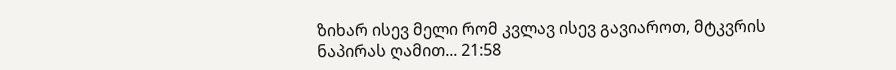ზიხარ ისევ მელი რომ კვლავ ისევ გავიაროთ, მტკვრის ნაპირას ღამით... 21:58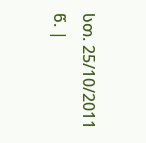სთ. 25/10/2011 წ. |